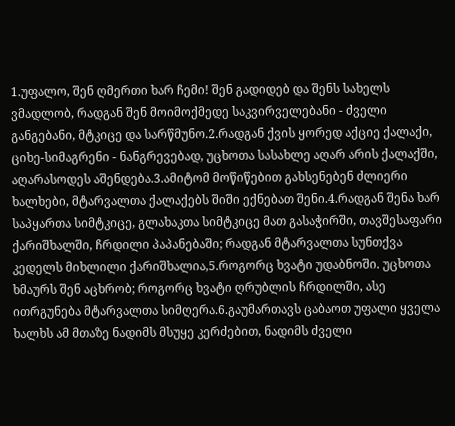1.უფალო, შენ ღმერთი ხარ ჩემი! შენ გადიდებ და შენს სახელს ვმადლობ, რადგან შენ მოიმოქმედე საკვირველებანი - ძველი განგებანი, მტკიცე და სარწმუნო.2.რადგან ქვის ყორედ აქციე ქალაქი, ციხე-სიმაგრენი - ნანგრევებად, უცხოთა სასახლე აღარ არის ქალაქში, აღარასოდეს აშენდება.3.ამიტომ მოწიწებით გახსენებენ ძლიერი ხალხები, მტარვალთა ქალაქებს შიში ექნებათ შენი.4.რადგან შენა ხარ საპყართა სიმტკიცე, გლახაკთა სიმტკიცე მათ გასაჭირში, თავშესაფარი ქარიშხალში, ჩრდილი პაპანებაში; რადგან მტარვალთა სუნთქვა კედელს მიხლილი ქარიშხალია,5.როგორც ხვატი უდაბნოში. უცხოთა ხმაურს შენ აცხრობ; როგორც ხვატი ღრუბლის ჩრდილში, ასე ითრგუნება მტარვალთა სიმღერა.6.გაუმართავს ცაბაოთ უფალი ყველა ხალხს ამ მთაზე ნადიმს მსუყე კერძებით, ნადიმს ძველი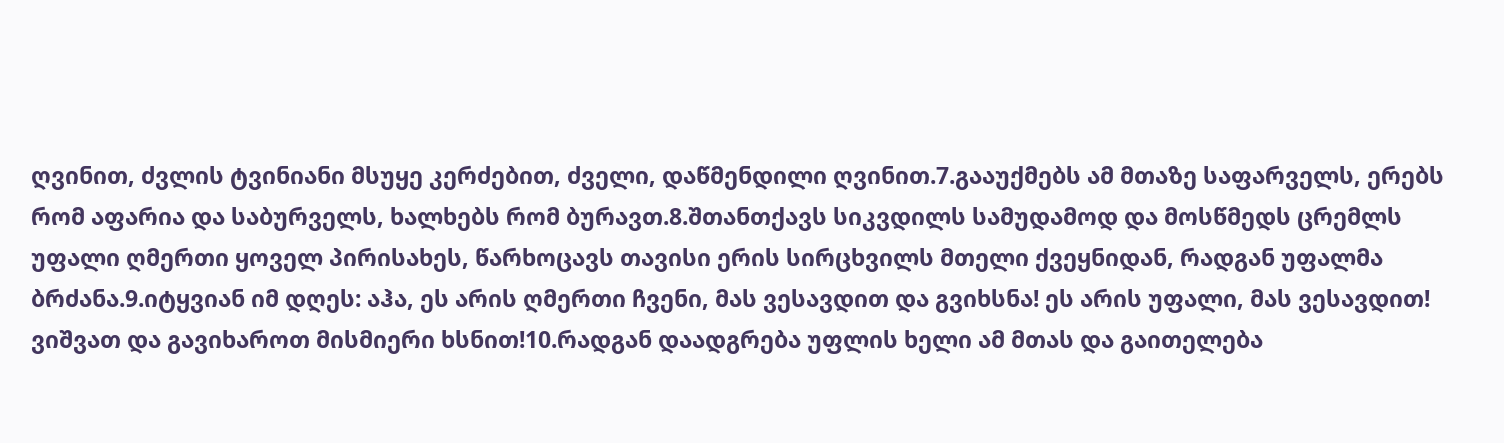ღვინით, ძვლის ტვინიანი მსუყე კერძებით, ძველი, დაწმენდილი ღვინით.7.გააუქმებს ამ მთაზე საფარველს, ერებს რომ აფარია და საბურველს, ხალხებს რომ ბურავთ.8.შთანთქავს სიკვდილს სამუდამოდ და მოსწმედს ცრემლს უფალი ღმერთი ყოველ პირისახეს, წარხოცავს თავისი ერის სირცხვილს მთელი ქვეყნიდან, რადგან უფალმა ბრძანა.9.იტყვიან იმ დღეს: აჰა, ეს არის ღმერთი ჩვენი, მას ვესავდით და გვიხსნა! ეს არის უფალი, მას ვესავდით! ვიშვათ და გავიხაროთ მისმიერი ხსნით!10.რადგან დაადგრება უფლის ხელი ამ მთას და გაითელება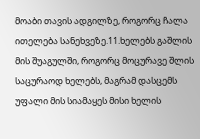მოაბი თავის ადგილზე, როგორც ჩალა ითელება სანეხვეზე.11.ხელებს გაშლის მის შუაგულში, როგორც მოცურავე შლის საცურაოდ ხელებს, მაგრამ დასცემს უფალი მის სიამაყეს მისი ხელის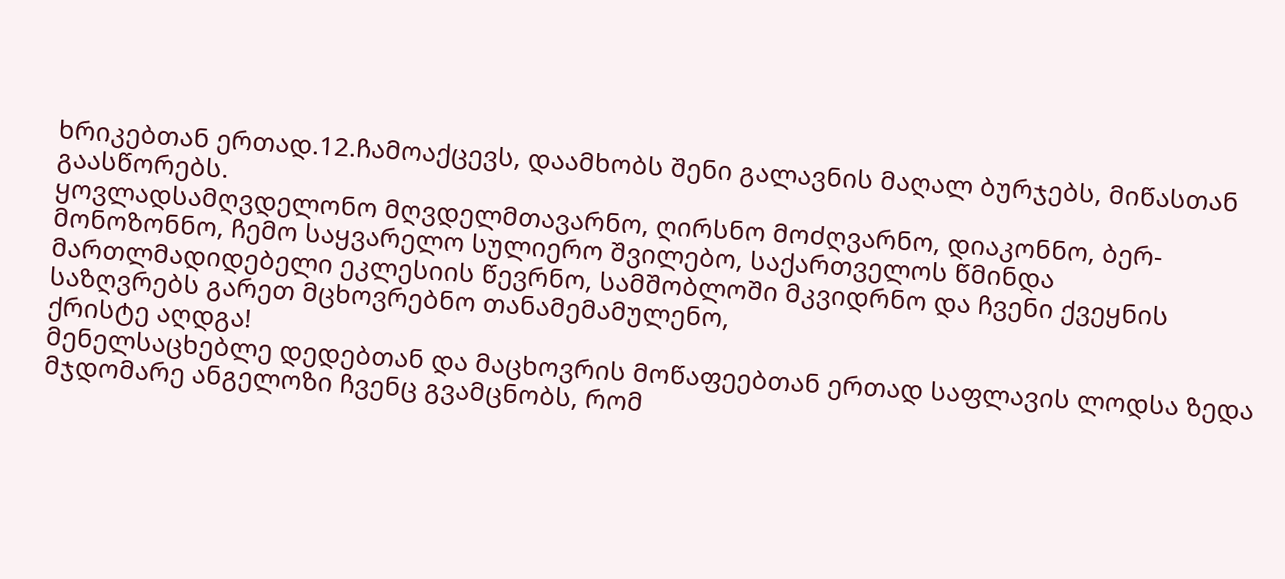ხრიკებთან ერთად.12.ჩამოაქცევს, დაამხობს შენი გალავნის მაღალ ბურჯებს, მიწასთან გაასწორებს.
ყოვლადსამღვდელონო მღვდელმთავარნო, ღირსნო მოძღვარნო, დიაკონნო, ბერ-მონოზონნო, ჩემო საყვარელო სულიერო შვილებო, საქართველოს წმინდა მართლმადიდებელი ეკლესიის წევრნო, სამშობლოში მკვიდრნო და ჩვენი ქვეყნის საზღვრებს გარეთ მცხოვრებნო თანამემამულენო,
ქრისტე აღდგა!
მენელსაცხებლე დედებთან და მაცხოვრის მოწაფეებთან ერთად საფლავის ლოდსა ზედა მჯდომარე ანგელოზი ჩვენც გვამცნობს, რომ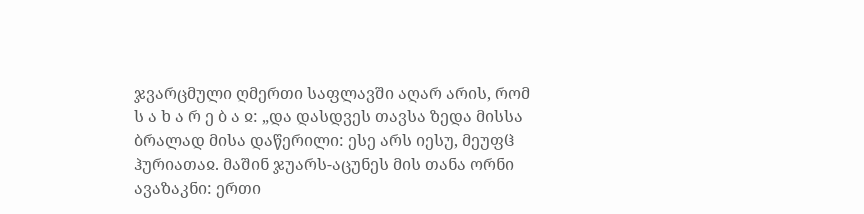ჯვარცმული ღმერთი საფლავში აღარ არის, რომ
ს ა ხ ა რ ე ბ ა ჲ: „და დასდვეს თავსა ზედა მისსა ბრალად მისა დაწერილი: ესე არს იესუ, მეუფჱ ჰურიათაჲ. მაშინ ჯუარს-აცუნეს მის თანა ორნი ავაზაკნი: ერთი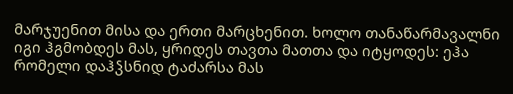მარჯუენით მისა და ერთი მარცხენით. ხოლო თანაწარმავალნი იგი ჰგმობდეს მას, ყრიდეს თავთა მათთა და იტყოდეს: ეჰა რომელი დაჰჴსნიდ ტაძარსა მას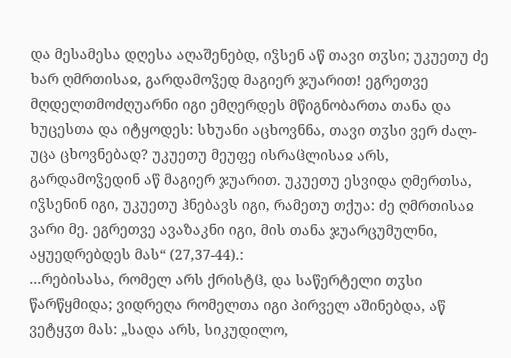და მესამესა დღესა აღაშენებდ, იჴსენ აწ თავი თჳსი; უკუეთუ ძე ხარ ღმრთისაჲ, გარდამოჴედ მაგიერ ჯუარით! ეგრეთვე მღდელთმოძღუარნი იგი ემღერდეს მწიგნობართა თანა და ხუცესთა და იტყოდეს: სხუანი აცხოვნნა, თავი თჳსი ვერ ძალ-უცა ცხოვნებად? უკუეთუ მეუფე ისრაჱლისაჲ არს, გარდამოჴედინ აწ მაგიერ ჯუარით. უკუეთუ ესვიდა ღმერთსა, იჴსენინ იგი, უკუეთუ ჰნებავს იგი, რამეთუ თქუა: ძე ღმრთისაჲ ვარი მე. ეგრეთვე ავაზაკნი იგი, მის თანა ჯუარცუმულნი, აყუედრებდეს მას“ (27,37-44).:
...რებისასა, რომელ არს ქრისტჱ, და საწერტელი თჳსი წარწყმიდა; ვიდრეღა რომელთა იგი პირველ აშინებდა, აწ ვეტყჳთ მას: „სადა არს, სიკუდილო,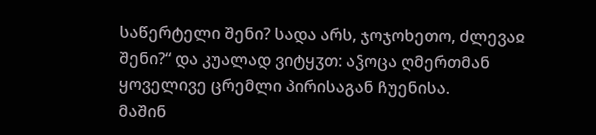საწერტელი შენი? სადა არს, ჯოჯოხეთო, ძლევაჲ შენი?“ და კუალად ვიტყჳთ: აჴოცა ღმერთმან ყოველივე ცრემლი პირისაგან ჩუენისა.
მაშინ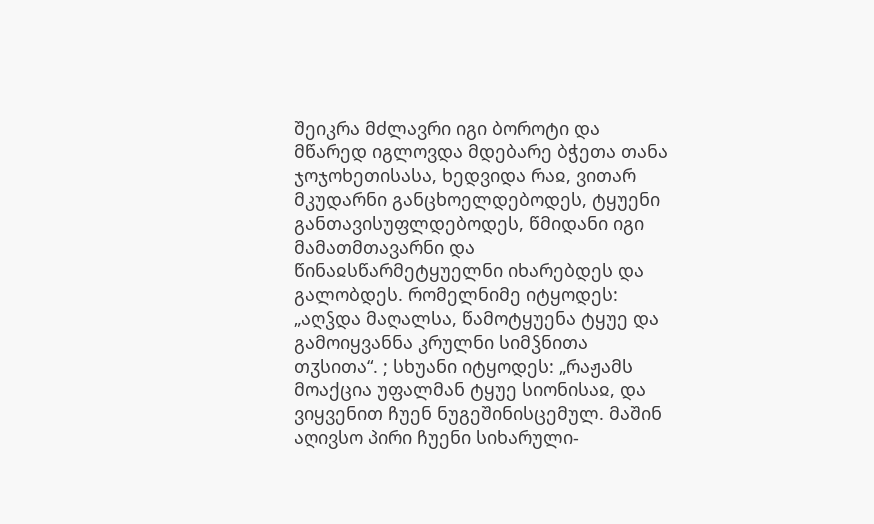შეიკრა მძლავრი იგი ბოროტი და მწარედ იგლოვდა მდებარე ბჭეთა თანა ჯოჯოხეთისასა, ხედვიდა რაჲ, ვითარ მკუდარნი განცხოელდებოდეს, ტყუენი განთავისუფლდებოდეს, წმიდანი იგი მამათმთავარნი და წინაჲსწარმეტყუელნი იხარებდეს და გალობდეს. რომელნიმე იტყოდეს: „აღჴდა მაღალსა, წამოტყუენა ტყუე და გამოიყვანნა კრულნი სიმჴნითა თჳსითა“. ; სხუანი იტყოდეს: „რაჟამს მოაქცია უფალმან ტყუე სიონისაჲ, და ვიყვენით ჩუენ ნუგეშინისცემულ. მაშინ აღივსო პირი ჩუენი სიხარული-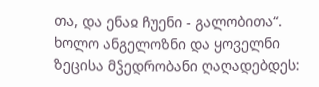თა, და ენაჲ ჩუენი - გალობითა“. ხოლო ანგელოზნი და ყოველნი ზეცისა მჴედრობანი ღაღადებდეს: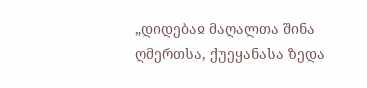„დიდებაჲ მაღალთა შინა ღმერთსა, ქუეყანასა ზედა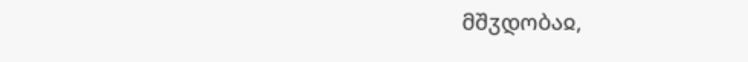მშჳდობაჲ,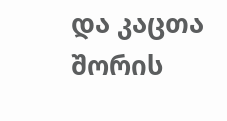და კაცთა შორის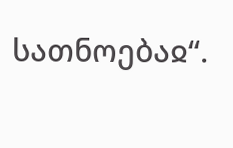სათნოებაჲ“.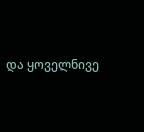და ყოველნივე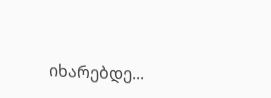იხარებდე...